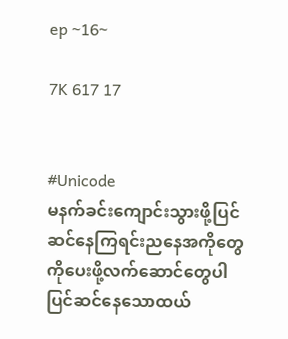ep ~16~

7K 617 17


#Unicode
မနက်ခင်းကျောင်းသွားဖို့ပြင်ဆင်နေကြရင်းညနေအကိုတွေကိုပေးဖို့လက်ဆောင်တွေပါပြင်ဆင်နေသောထယ်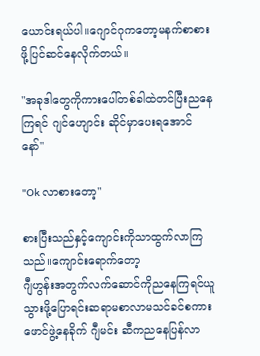ယောင်းရယ်ပါ။ဂျောင်ဂုကတော့မနက်စာစားဖို့ပြင်ဆင်နေလိုက်တယ်။

"အခုဒါတွေကိုကားပေါ်တစ်ခါထဲတင်ပြီးညနေကြရင် ဂျင်ဟျောင်း ဆိုင်မှာပေးရအောင်နော်"

"Ok လာစားတော့"

စားပြီးသည်နှင့်ကျောင်းကိုသာထွက်လာကြသည်။ကျောင်းရောက်တော့
ဂျီဟွန်းအတွက်လက်ဆောင်ကိုညနေကြရင်ယူသွားဖို့ပြောရင်းဆရာမစာလာမသင်ခင်စကားဖောင်ဖွဲ့နေခိုက် ဂျီမင်း ဆီကညနေပြန်လာ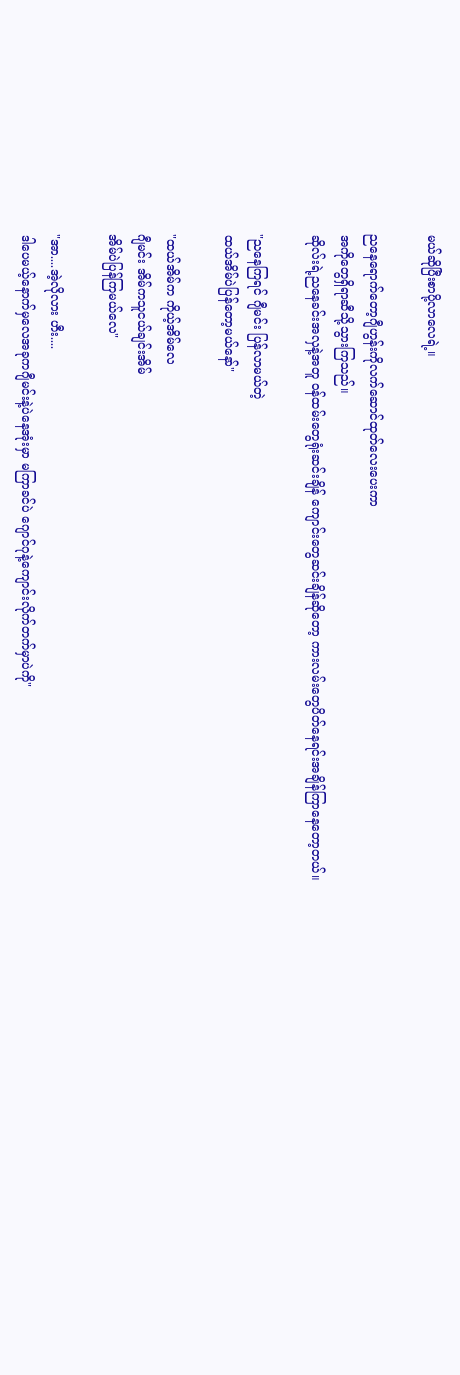မယ်ဆိုပြီးစာပို့လာလေရဲ့။

ညနေရောက်တော့ဂျီဟွန်းကိုလက်ဆောင်ထုတ်လေးပေးကာ
အကိုတွေရှိရာဆီသို့သွားကြသည်။
ဆိုလ်းရဲ့ညနေခင်းအလှနဲ့အတူ ဝန်ထမ်းတွေရုံးဆင်းချိန် ကျောင်းတွေဆင်းချိန်ဆိုတော့ ကားလမ်းတွေပိတ်နေရင်းအချိန်ကြာနေတော့တယ်။

"ညနေကြရင် ဂျီမင်း ပြန်လာမယ်တဲ့
ထယ်အိမ်ပဲပြန်တော့မယ်နော်"

"ထယ်အိမ်က ကိုယ့်အိမ်လေ
ဂျီမင်း အိမ်ကသူငယ်ချင်းအိမ်
အိမ်ပဲပြန်ကြမယ်လေ"

"အာ....အဲ့လိုလား ဟီး....
ဒါပေမယ့်နောက်မှလေအခုကဂျီမင်းနဲ့ပဲနေအုံးမှာ မကြာခင်ပဲ ဂျောင်ဂုနဲ့ကျောင်းလိုက်တက်မှာပဲကို"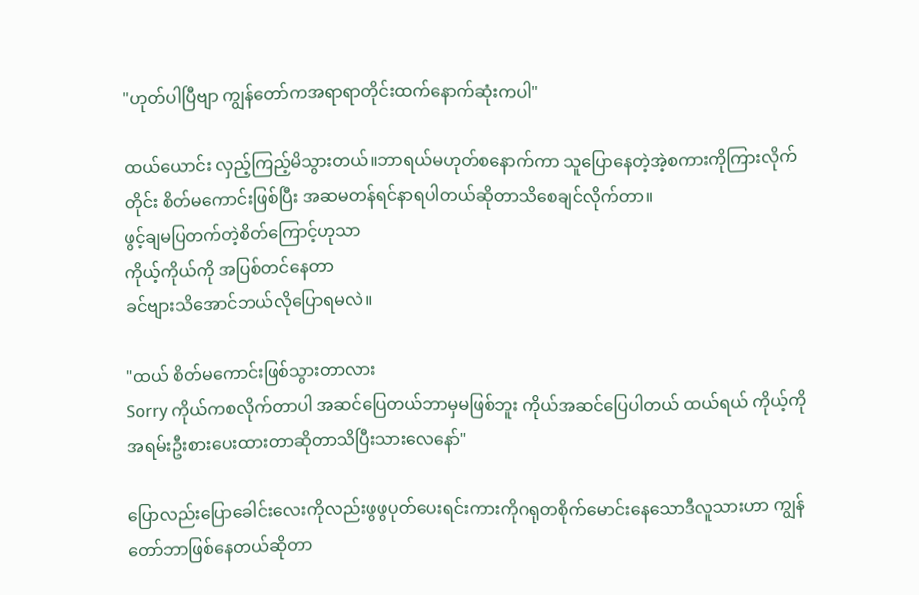"ဟုတ်ပါပြီဗျာ ကျွန်တော်ကအရာရာတိုင်းထက်နောက်ဆုံးကပါ"

ထယ်ယောင်း လှည့်ကြည့်မိသွားတယ်။ဘာရယ်မဟုတ်စနောက်ကာ သူပြောနေတဲ့အဲ့စကားကိုကြားလိုက်တိုင်း စိတ်မကောင်းဖြစ်ပြီး အဆမတန်ရင်နာရပါတယ်ဆိုတာသိစေချင်လိုက်တာ။
ဖွင့်ချမပြတက်တဲ့စိတ်ကြောင့်ဟုသာ
ကိုယ့်ကိုယ်ကို အပြစ်တင်နေတာ
ခင်ဗျားသိအောင်ဘယ်လိုပြောရမလဲ။

"ထယ် စိတ်မကောင်းဖြစ်သွားတာလား
Sorry ကိုယ်ကစလိုက်တာပါ အဆင်ပြေတယ်ဘာမှမဖြစ်ဘူး ကိုယ်အဆင်ပြေပါတယ် ထယ်ရယ် ကိုယ့်ကိုအရမ်းဦးစားပေးထားတာဆိုတာသိပြီးသားလေနော်"

ပြောလည်းပြောခေါင်းလေးကိုလည်းဖွဖွပုတ်ပေးရင်းကားကိုဂရုတစိုက်မောင်းနေသောဒီလူသားဟာ ကျွန်တော်ဘာဖြစ်နေတယ်ဆိုတာ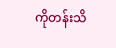ကိုတန်းသိ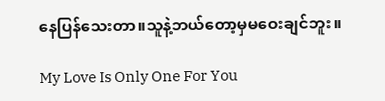နေပြန်သေးတာ။သူနဲ့ဘယ်တော့မှမဝေးချင်ဘူး။

My Love Is Only One For You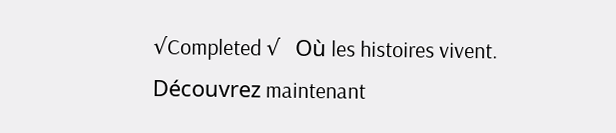√Completed √   Où les histoires vivent. Découvrez maintenant